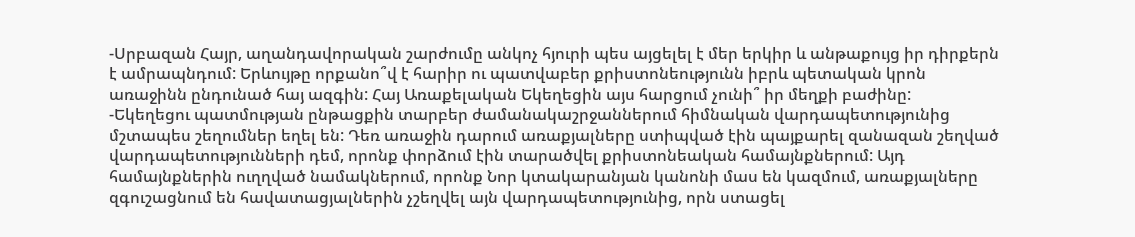-Սրբազան Հայր, աղանդավորական շարժումը անկոչ հյուրի պես այցելել է մեր երկիր և անթաքույց իր դիրքերն է ամրապնդում: Երևույթը որքանո՞վ է հարիր ու պատվաբեր քրիստոնեությունն իբրև պետական կրոն առաջինն ընդունած հայ ազգին: Հայ Առաքելական Եկեղեցին այս հարցում չունի՞ իր մեղքի բաժինը:
-Եկեղեցու պատմության ընթացքին տարբեր ժամանակաշրջաններում հիմնական վարդապետությունից մշտապես շեղումներ եղել են: Դեռ առաջին դարում առաքյալները ստիպված էին պայքարել զանազան շեղված վարդապետությունների դեմ, որոնք փորձում էին տարածվել քրիստոնեական համայնքներում: Այդ համայնքներին ուղղված նամակներում, որոնք Նոր կտակարանյան կանոնի մաս են կազմում, առաքյալները զգուշացնում են հավատացյալներին չշեղվել այն վարդապետությունից, որն ստացել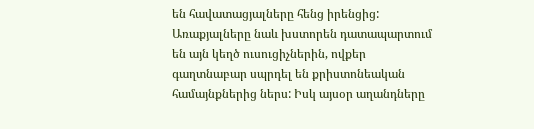են հավատացյալները հենց իրենցից: Առաքյալները նաև խստորեն դատապարտում են այն կեղծ ուսուցիչներին, ովքեր գաղտնաբար սպրդել են քրիստոնեական համայնքներից ներս: Իսկ այսօր աղանդները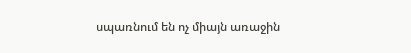սպառնում են ոչ միայն առաջին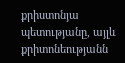քրիստոնյա պետությանը, այլև քրիտոնեությանն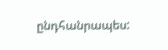ընդհանրապես: